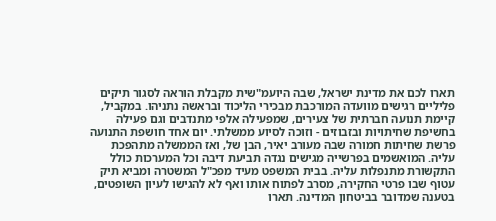תארו לכם את מדינת ישראל, שבה היועמ"שית מקבלת הוראה לסגור תיקים פליליים רגישים מוועדה המורכבת מבכירי הליכוד ובראשה נתניהו. במקביל, קיימת תנועה חברתית של צעירים, שמפעילה אלפי מתנדבים וגם פעילה בחשיפת שחיתויות ובזבוזים - וזוכה לסיוע ממשלתי. יום אחד חושפת התנועה פרשת שחיתות חמורה שבה מעורב יאיר, הבן של, ואז הממשלה מתהפכת עליה. המואשמים בפרשייה מגישים נגדה תביעת דיבה וכל המערכות כולל התקשורת מתנפלות עליה. בבית המשפט מעיד מפכ"ל המשטרה ומביא תיק עטוף שבו פרטי החקירה, מסרב לפתוח אותו ואף לא להגישו לעיון השופטים, בטענה שמדובר בביטחון המדינה. תארו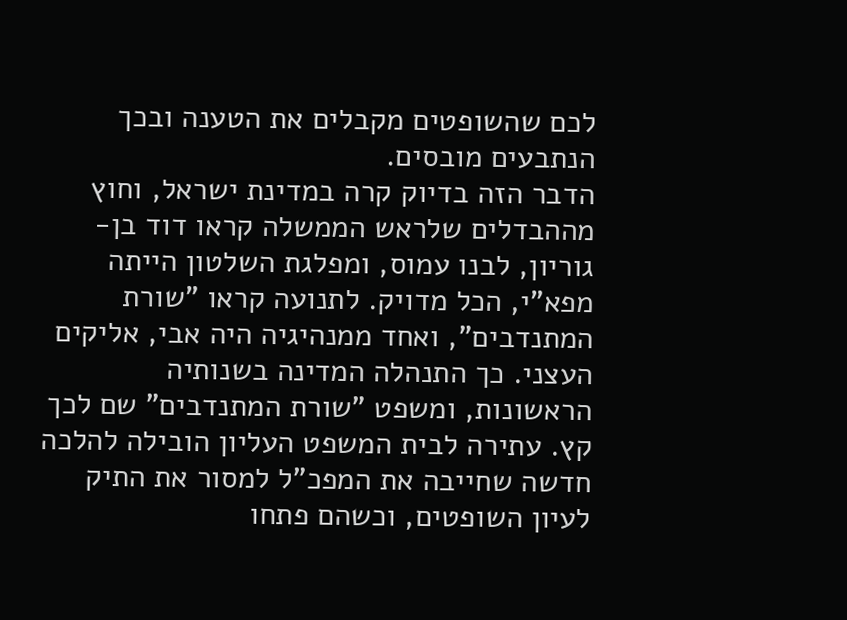לכם שהשופטים מקבלים את הטענה ובכך הנתבעים מובסים.
הדבר הזה בדיוק קרה במדינת ישראל, וחוץ מההבדלים שלראש הממשלה קראו דוד בן-גוריון, לבנו עמוס, ומפלגת השלטון הייתה מפא"י, הכל מדויק. לתנועה קראו "שורת המתנדבים", ואחד ממנהיגיה היה אבי, אליקים העצני. כך התנהלה המדינה בשנותיה הראשונות, ומשפט "שורת המתנדבים" שם לכך קץ. עתירה לבית המשפט העליון הובילה להלכה חדשה שחייבה את המפכ"ל למסור את התיק לעיון השופטים, וכשהם פתחו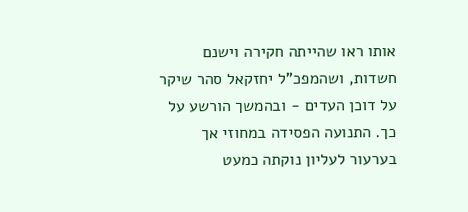אותו ראו שהייתה חקירה וישנם חשדות, ושהמפכ"ל יחזקאל סהר שיקר על דוכן העדים - ובהמשך הורשע על כך. התנועה הפסידה במחוזי אך בערעור לעליון נוקתה כמעט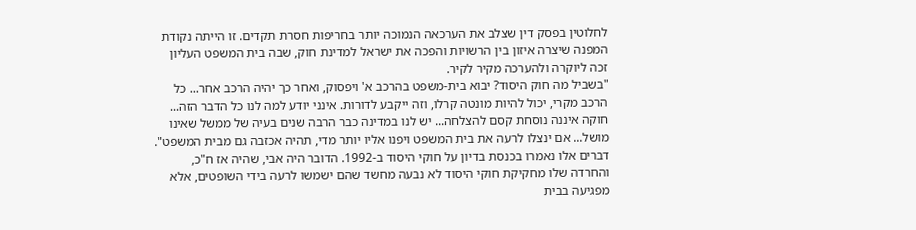לחלוטין בפסק דין שצלב את הערכאה הנמוכה יותר בחריפות חסרת תקדים. זו הייתה נקודת המפנה שיצרה איזון בין הרשויות והפכה את ישראל למדינת חוק, שבה בית המשפט העליון זכה ליוקרה ולהערכה מקיר לקיר.
"בשביל מה חוק היסוד? יבוא בית-משפט בהרכב א' ויפסוק, ואחר כך יהיה הרכב אחר... כל הרכב מקרי, יכול להיות מונטה קרלו, וזה ייקבע לדורות. אינני יודע למה לנו כל הדבר הזה... חוקה איננה נוסחת קסם להצלחה... יש לנו במדינה כבר הרבה שנים בעיה של ממשל שאינו מושל... אם ינצלו לרעה את בית המשפט ויפנו אליו יותר מדי, תהיה אכזבה גם מבית המשפט". דברים אלו נאמרו בכנסת בדיון על חוקי היסוד ב-1992. הדובר היה אבי, שהיה אז ח"כ, והחרדה שלו מחקיקת חוקי היסוד לא נבעה מחשד שהם ישמשו לרעה בידי השופטים, אלא מפגיעה בבית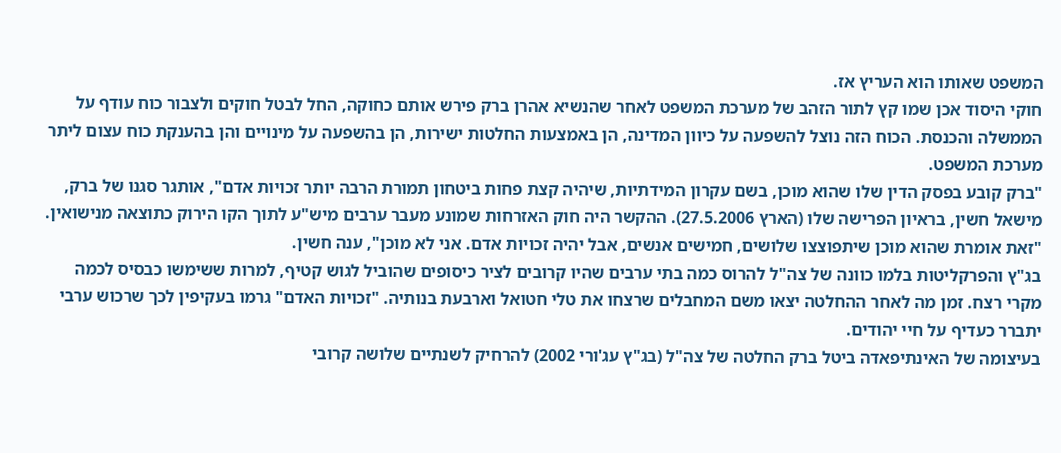המשפט שאותו הוא העריץ אז.
חוקי היסוד אכן שמו קץ לתור הזהב של מערכת המשפט לאחר שהנשיא אהרן ברק פירש אותם כחוקה, החל לבטל חוקים ולצבור כוח עודף על הממשלה והכנסת. הכוח הזה נוצל להשפעה על כיוון המדינה, הן באמצעות החלטות ישירות, הן בהשפעה על מינויים והן בהענקת כוח עצום ליתר מערכת המשפט.
"ברק קובע בפסק הדין שלו שהוא מוכן, בשם עקרון המידתיות, שיהיה קצת פחות ביטחון תמורת הרבה יותר זכויות אדם", אותגר סגנו של ברק, מישאל חשין, בראיון הפרישה שלו (הארץ 27.5.2006). ההקשר היה חוק האזרחות שמונע מעבר ערבים מיש"ע לתוך הקו הירוק כתוצאה מנישואין. "זאת אומרת שהוא מוכן שיתפוצצו שלושים, חמישים אנשים, אבל יהיה זכויות אדם. אני לא מוכן", ענה חשין.
בג"ץ והפרקליטות בלמו כוונה של צה"ל להרוס כמה בתי ערבים שהיו קרובים לציר כיסופים שהוביל לגוש קטיף, למרות ששימשו כבסיס לכמה מקרי רצח. זמן מה לאחר ההחלטה יצאו משם המחבלים שרצחו את טלי חטואל וארבעת בנותיה. "זכויות האדם" גרמו בעקיפין לכך שרכוש ערבי יתברר כעדיף על חיי יהודים.
בעיצומה של האינתיפאדה ביטל ברק החלטה של צה"ל (בג"ץ עג'ורי 2002) להרחיק לשנתיים שלושה קרובי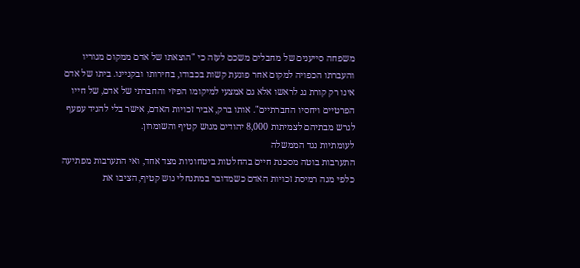משפחה סייענים של מחבלים משכם לעזה כי "הוצאתו של אדם ממקום מגוריו והעברתו הכפויה למקום אחר פוגעת קשות בכבודו, בחירותו ובקניינו. ביתו של אדם אינו רק קורת גג לראשו אלא גם אמצעי למיקומו הפיזי והחברתי של אדם, של חייו הפרטיים ויחסיו החברתיים". אותו ברק, אביר זכויות האדם, אישר בלי להניד עפעף לגרש מבתיהם לצמיתות 8,000 יהודים מגוש קטיף והשומרון.
לעומתיות נגד הממשלה
התערבות בוטה מסכנת חיים בהחלטות ביטחוניות מצד אחד, ואי התערבות מפתיעה כלפי מגה רמיסת זכויות האדם כשמדובר במתנחלי גוש קטיף, הציבו את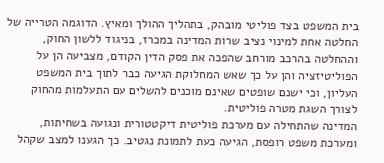בית המשפט בצד פוליטי מובהק, בתהליך ההולך ומאיץ. הדוגמה הטרייה של החלטה אחת למינוי נציב שרות המדינה במכרז, בניגוד ללשון החוק, וההחלטה בהרכב מורחב שהפכה את פסק הדין הקודם, מצביעה הן על הפוליטיזציה והן על כך שאש המחלוקת הגיעה כבר לתוך בית המשפט העליון, וכי ישנם שופטים שאינם מוכנים להשלים עם התעלמות מהחוק לצורך השגת מטרה פוליטית.
המדינה שהתחילה עם מערכת פוליטית דיקטטורית ונגועה בשחיתות, ומערכת משפט רופסת, הגיעה כעת לתמונת נגטיב. כך הגענו למצב שקהל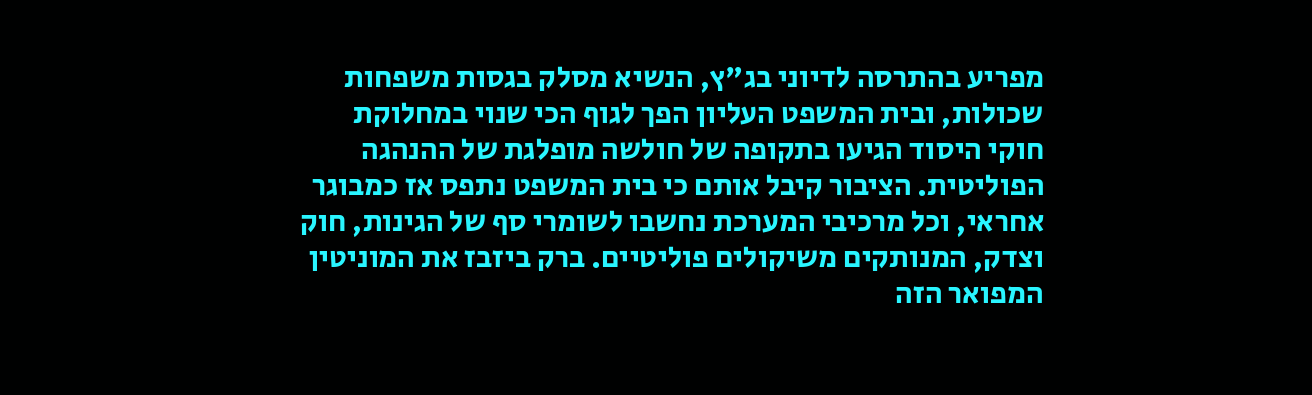מפריע בהתרסה לדיוני בג"ץ, הנשיא מסלק בגסות משפחות שכולות, ובית המשפט העליון הפך לגוף הכי שנוי במחלוקת
חוקי היסוד הגיעו בתקופה של חולשה מופלגת של ההנהגה הפוליטית. הציבור קיבל אותם כי בית המשפט נתפס אז כמבוגר אחראי, וכל מרכיבי המערכת נחשבו לשומרי סף של הגינות, חוק וצדק, המנותקים משיקולים פוליטיים. ברק ביזבז את המוניטין המפואר הזה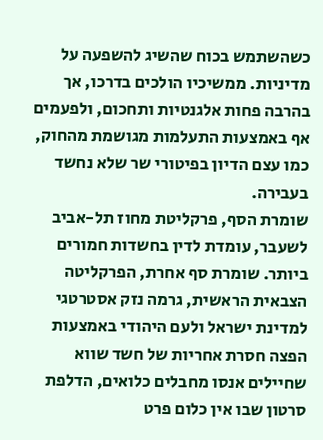כשהשתמש בכוח שהשיג להשפעה על מדיניות. ממשיכיו הולכים בדרכו, אך בהרבה פחות אלגנטיות ותחכום, ולפעמים אף באמצעות התעלמות מגושמת מהחוק, כמו עצם הדיון בפיטורי שר שלא נחשד בעבירה.
שומרת הסף, פרקליטת מחוז תל-אביב לשעבר, עומדת לדין בחשדות חמורים ביותר. שומרת סף אחרת, הפרקליטה הצבאית הראשית, גרמה נזק אסטרטגי למדינת ישראל ולעם היהודי באמצעות הפצה חסרת אחריות של חשד שווא שחיילים אנסו מחבלים כלואים, הדלפת סרטון שבו אין כלום פרט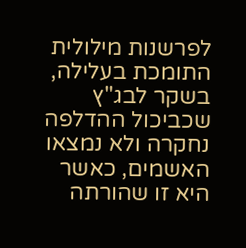לפרשנות מילולית התומכת בעלילה, בשקר לבג"ץ שכביכול ההדלפה נחקרה ולא נמצאו האשמים, כאשר היא זו שהורתה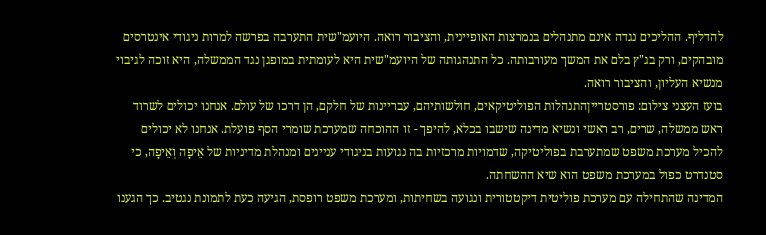להדליף. ההליכים נגדה אינם מתנהלים בנמרצות האופיינית, והציבור רואה. היועמ"שית התערבה בפרשה למרות ניגודי אינטרסים מובהקים, ורק בג"ץ בלם את המשך מעורבותה. כל התנהגותה של היועמ"שית היא לעומתית במופגן נגד הממשלה, היא זוכה לגיבוי מנשיא העליון, והציבור רואה.
בועז העצני צילום: פורסטרייןהתנהלות הפוליטיקאים, חולשותיהם, עבריינות של חלקם, הן דרכו של עולם. אנחנו יכולים לשרוד ראש ממשלה, שרים, רב ראשי ונשיא מדינה שישבו בכלא, להיפך - זו ההוכחה שמערכת שומרי הסף פועלת. אנחנו לא יכולים להכיל מערכת משפט שמתערבת בפוליטיקה, שדמויות מרכזיות בה נגועות בניגודי עניינים ומנהלת מדיניות של אֵיפָה וְאֵיפָה, כי סטנדרט כפול במערכת משפט הוא שיא ההשחתה.
המדינה שהתחילה עם מערכת פוליטית דיקטטורית ונגועה בשחיתות, ומערכת משפט רופסת, הגיעה כעת לתמונת נגטיב. כך הגענו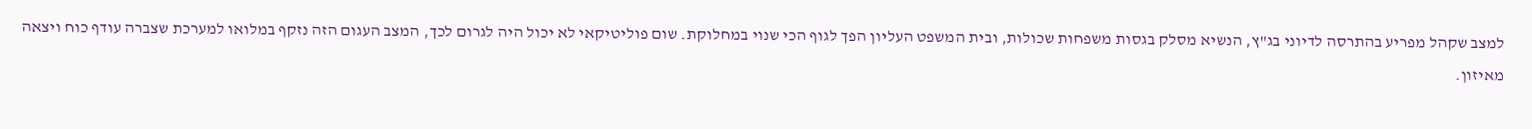למצב שקהל מפריע בהתרסה לדיוני בג"ץ, הנשיא מסלק בגסות משפחות שכולות, ובית המשפט העליון הפך לגוף הכי שנוי במחלוקת. שום פוליטיקאי לא יכול היה לגרום לכך, המצב העגום הזה נזקף במלואו למערכת שצברה עודף כוח ויצאה מאיזון.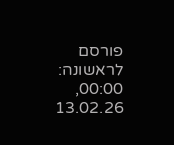פורסם לראשונה: 00:00, 13.02.26